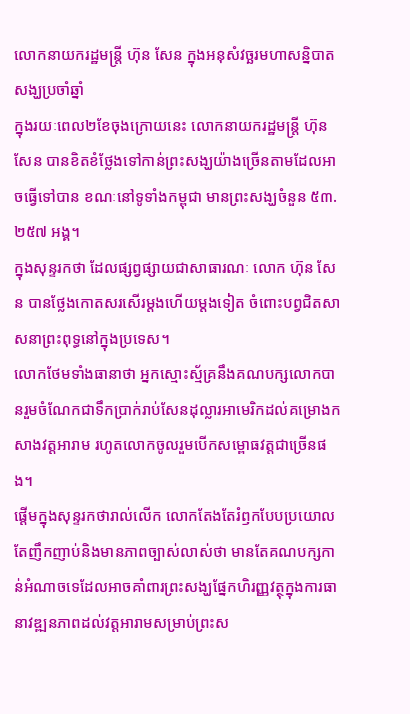លោកនាយករដ្ឋមន្ត្រី ហ៊ុន សែន ក្នុងអនុសំវច្ឆរមហាសន្និបាតសង្ឃប្រចាំឆ្នាំ
ក្នុងរយៈពេល២ខែចុងក្រោយនេះ លោកនាយករដ្ឋមន្រ្តី ហ៊ុន សែន បានខិតខំថ្លែងទៅកាន់ព្រះសង្ឃយ៉ាងច្រើនតាមដែលអាចធ្វើទៅបាន ខណៈនៅទូទាំងកម្ពុជា មានព្រះសង្ឃចំនួន ៥៣.២៥៧ អង្គ។
ក្នុងសុន្ទរកថា ដែលផ្សព្វផ្សាយជាសាធារណៈ លោក ហ៊ុន សែន បានថ្លែងកោតសរសើរម្តងហើយម្តងទៀត ចំពោះបព្វជិតសាសនាព្រះពុទ្ធនៅក្នុងប្រទេស។
លោកថែមទាំងធានាថា អ្នកស្មោះស្ម័គ្រនឹងគណបក្សលោកបានរួមចំណែកជាទឹកប្រាក់រាប់សែនដុល្លារអាមេរិកដល់គម្រោងកសាងវត្តអារាម រហូតលោកចូលរួមបើកសម្ពោធវត្តជាច្រើនផង។
ផ្តើមក្នុងសុន្ទរកថារាល់លើក លោកតែងតែរំឭកបែបប្រយោល តែញឹកញាប់និងមានភាពច្បាស់លាស់ថា មានតែគណបក្សកាន់អំណាចទេដែលអាចគាំពារព្រះសង្ឃផ្នែកហិរញ្ញវត្ថុក្នុងការធានាវឌ្ឍនភាពដល់វត្តអារាមសម្រាប់ព្រះស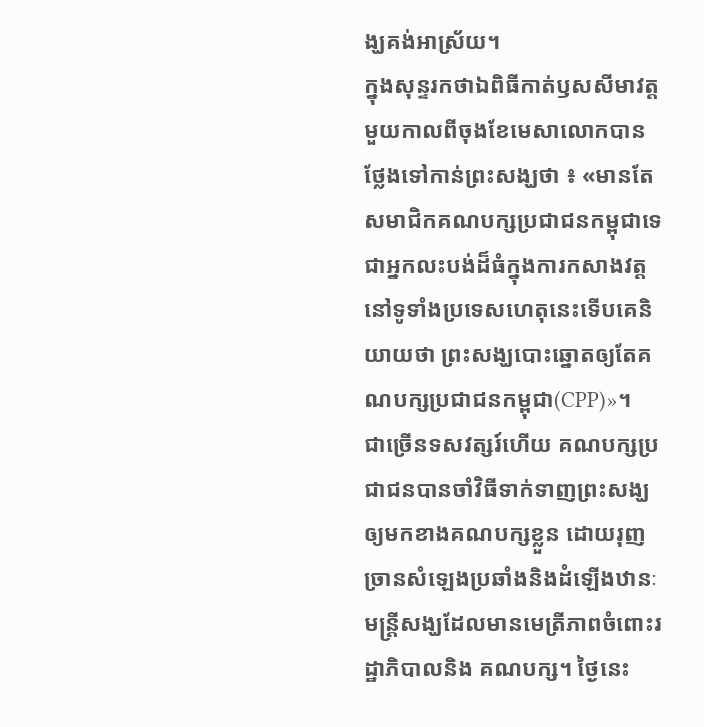ង្ឃគង់អាស្រ័យ។
ក្នុងសុន្ទរកថាឯពិធីកាត់ឫសសីមាវត្តមួយកាលពីចុងខែមេសាលោកបានថ្លែងទៅកាន់ព្រះសង្ឃថា ៖ «មានតែសមាជិកគណបក្សប្រជាជនកម្ពុជាទេ ជាអ្នកលះបង់ដ៏ធំក្នុងការកសាងវត្តនៅទូទាំងប្រទេសហេតុនេះទើបគេនិយាយថា ព្រះសង្ឃបោះឆ្នោតឲ្យតែគណបក្សប្រជាជនកម្ពុជា(CPP)»។
ជាច្រើនទសវត្សរ៍ហើយ គណបក្សប្រជាជនបានចាំវិធីទាក់ទាញព្រះសង្ឃឲ្យមកខាងគណបក្សខ្លួន ដោយរុញច្រានសំឡេងប្រឆាំងនិងដំឡើងឋានៈមន្ត្រីសង្ឃដែលមានមេត្រីភាពចំពោះរដ្ឋាភិបាលនិង គណបក្ស។ ថ្ងៃនេះ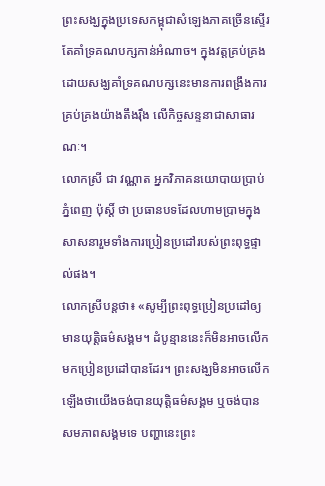ព្រះសង្ឃក្នុងប្រទេសកម្ពុជាសំឡេងភាគច្រើនស្ទើរតែគាំទ្រគណបក្សកាន់អំណាច។ ក្នុងវត្តគ្រប់គ្រងដោយសង្ឃគាំទ្រគណបក្សនេះមានការពង្រឹងការគ្រប់គ្រងយ៉ាងតឹងរ៉ឹង លើកិច្ចសន្ទនាជាសាធារណៈ។
លោកស្រី ជា វណ្ណាត អ្នកវិភាគនយោបាយប្រាប់ ភ្នំពេញ ប៉ុស្តិ៍ ថា ប្រធានបទដែលហាមប្រាមក្នុងសាសនារួមទាំងការប្រៀនប្រដៅរបស់ព្រះពុទ្ធផ្ទាល់ផង។
លោកស្រីបន្តថា៖ «សូម្បីព្រះពុទ្ធប្រៀនប្រដៅឲ្យមានយុតិ្តធម៌សង្គម។ ដំបូន្មាននេះក៏មិនអាចលើកមកប្រៀនប្រដៅបានដែរ។ ព្រះសង្ឃមិនអាចលើកឡើងថាយើងចង់បានយុតិ្តធម៌សង្គម ឬចង់បានសមភាពសង្គមទេ បញ្ហានេះព្រះ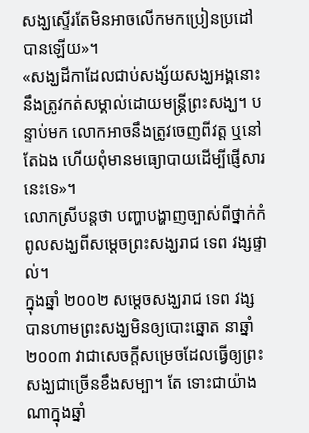សង្ឃស្ទើរតែមិនអាចលើកមកប្រៀនប្រដៅបានឡើយ»។
«សង្ឃដីកាដែលជាប់សង្ស័យសង្ឃអង្គនោះនឹងត្រូវកត់សម្គាល់ដោយមន្ត្រីព្រះសង្ឃ។ បន្ទាប់មក លោកអាចនឹងត្រូវចេញពីវត្ត ឬនៅតែឯង ហើយពុំមានមធ្យោបាយដើម្បីផ្ញើសារនេះទេ»។
លោកស្រីបន្តថា បញ្ហាបង្ហាញច្បាស់ពីថ្នាក់កំពូលសង្ឃពីសម្តេចព្រះសង្ឃរាជ ទេព វង្សផ្ទាល់។
ក្នុងឆ្នាំ ២០០២ សម្តេចសង្ឃរាជ ទេព វង្ស បានហាមព្រះសង្ឃមិនឲ្យបោះឆ្នោត នាឆ្នាំ ២០០៣ វាជាសេចក្តីសម្រេចដែលធ្វើឲ្យព្រះសង្ឃជាច្រើនខឹងសម្បា។ តែ ទោះជាយ៉ាងណាក្នុងឆ្នាំ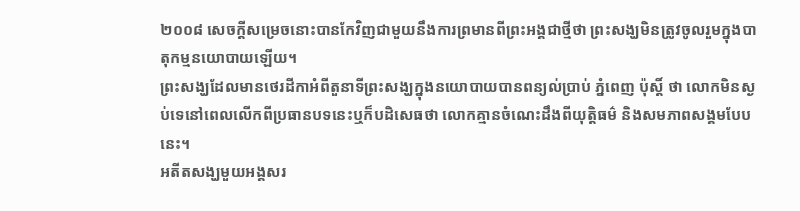២០០៨ សេចក្តីសម្រេចនោះបានកែវិញជាមួយនឹងការព្រមានពីព្រះអង្គជាថ្មីថា ព្រះសង្ឃមិនត្រូវចូលរួមក្នុងបាតុកម្មនយោបាយឡើយ។
ព្រះសង្ឃដែលមានថេរដីកាអំពីតួនាទីព្រះសង្ឃក្នុងនយោបាយបានពន្យល់ប្រាប់ ភ្នំពេញ ប៉ុស្តិ៍ ថា លោកមិនស្ងប់ទេនៅពេលលើកពីប្រធានបទនេះឬក៏បដិសេធថា លោកគ្មានចំណេះដឹងពីយុត្តិធម៌ និងសមភាពសង្គមបែបនេះ។
អតីតសង្ឃមួយអង្គសរ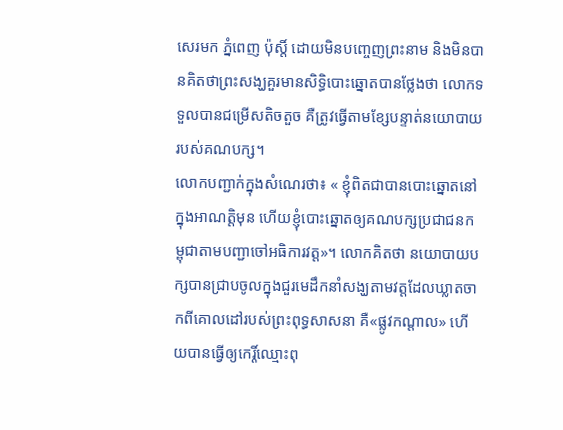សេរមក ភ្នំពេញ ប៉ុស្តិ៍ ដោយមិនបញ្ចេញព្រះនាម និងមិនបានគិតថាព្រះសង្ឃគួរមានសិទិ្ធបោះឆ្នោតបានថ្លែងថា លោកទទួលបានជម្រើសតិចតួច គឺត្រូវធ្វើតាមខ្សែបន្ទាត់នយោបាយរបស់គណបក្ស។
លោកបញ្ជាក់ក្នុងសំណេរថា៖ « ខ្ញុំពិតជាបានបោះឆ្នោតនៅក្នុងអាណត្តិមុន ហើយខ្ញុំបោះឆ្នោតឲ្យគណបក្សប្រជាជនកម្ពុជាតាមបញ្ជាចៅអធិការវត្ត»។ លោកគិតថា នយោបាយបក្សបានជ្រាបចូលក្នុងជួរមេដឹកនាំសង្ឃតាមវត្តដែលឃ្លាតចាកពីគោលដៅរបស់ព្រះពុទ្ធសាសនា គឺ«ផ្លូវកណ្តាល» ហើយបានធ្វើឲ្យកេរ្តិ៍ឈ្មោះពុ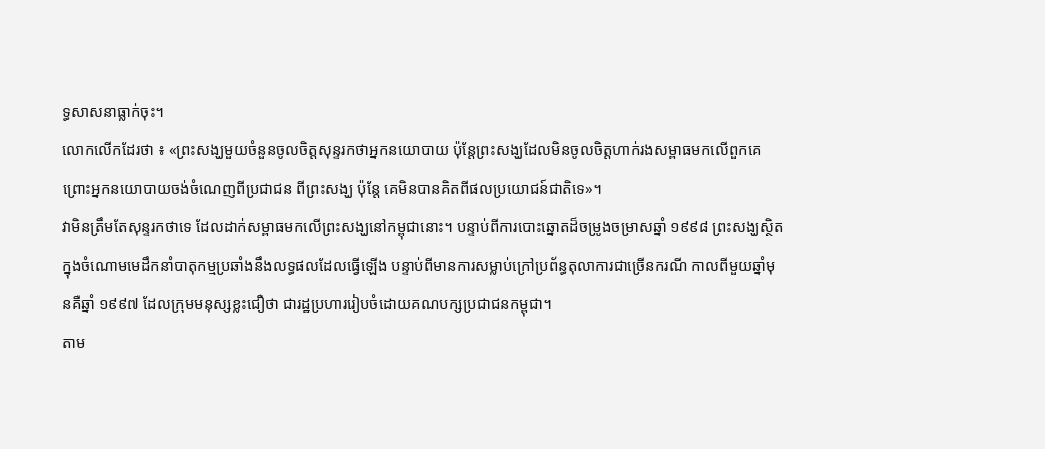ទ្ធសាសនាធ្លាក់ចុះ។
លោកលើកដែរថា ៖ «ព្រះសង្ឃមួយចំនួនចូលចិត្តសុន្ទរកថាអ្នកនយោបាយ ប៉ុន្តែព្រះសង្ឃដែលមិនចូលចិត្តហាក់រងសម្ពាធមកលើពួកគេ ព្រោះអ្នកនយោបាយចង់ចំណេញពីប្រជាជន ពីព្រះសង្ឃ ប៉ុន្តែ គេមិនបានគិតពីផលប្រយោជន៍ជាតិទេ»។
វាមិនត្រឹមតែសុន្ទរកថាទេ ដែលដាក់សម្ពាធមកលើព្រះសង្ឃនៅកម្ពុជានោះ។ បន្ទាប់ពីការបោះឆ្នោតដ៏ចម្រូងចម្រាសឆ្នាំ ១៩៩៨ ព្រះសង្ឃស្ថិតក្នុងចំណោមមេដឹកនាំបាតុកម្មប្រឆាំងនឹងលទ្ធផលដែលធ្វើឡើង បន្ទាប់ពីមានការសម្លាប់ក្រៅប្រព័ន្ធតុលាការជាច្រើនករណី កាលពីមួយឆ្នាំមុនគឺឆ្នាំ ១៩៩៧ ដែលក្រុមមនុស្សខ្លះជឿថា ជារដ្ឋប្រហាររៀបចំដោយគណបក្សប្រជាជនកម្ពុជា។
តាម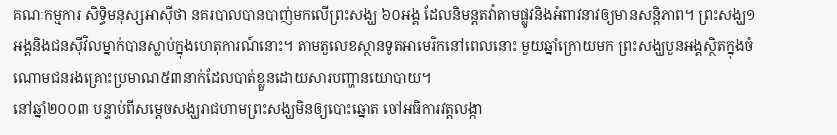គណៈកម្មការ សិទិ្ធមនុស្សអាស៊ីថា នគរបាលបានបាញ់មកលើព្រះសង្ឃ ៦០អង្គ ដែលនិមន្តតវ៉ាតាមផ្លូវនិងអំពាវនាវឲ្យមានសន្តិភាព។ ព្រះសង្ឃ១អង្គនិងជនស៊ីវិលម្នាក់បានស្លាប់ក្នុងហេតុការណ៍នោះ។ តាមតួលេខស្ថានទូតអាមេរិកនៅពេលនោះ មួយឆ្នាំក្រោយមក ព្រះសង្ឃបួនអង្គស្ថិតក្នុងចំណោមជនរងគ្រោះប្រមាណ៥៣នាក់ដែលបាត់ខ្លួនដោយសារបញ្ហានយោបាយ។
នៅឆ្នាំ២០០៣ បន្ទាប់ពីសម្តេចសង្ឃរាជហាមព្រះសង្ឃមិនឲ្យបោះឆ្នោត ចៅអធិការវត្តលង្កា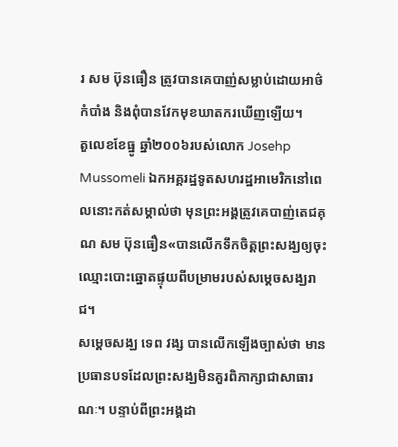រ សម ប៊ុនធឿន ត្រូវបានគេបាញ់សម្លាប់ដោយអាថ៌កំបាំង និងពុំបានវែកមុខឃាតករឃើញឡើយ។
តួលេខខែធ្នូ ឆ្នាំ២០០៦របស់លោក Josehp Mussomeli ឯកអគ្គរដ្ឋទូតសហរដ្ឋអាមេរិកនៅពេលនោះកត់សម្គាល់ថា មុនព្រះអង្គត្រូវគេបាញ់តេជគុណ សម ប៊ុនធឿន«បានលើកទឹកចិត្តព្រះសង្ឃឲ្យចុះឈ្មោះបោះឆ្នោតផ្ទុយពីបម្រាមរបស់សម្តេចសង្ឃរាជ។
សម្តេចសង្ឃ ទេព វង្ស បានលើកឡើងច្បាស់ថា មានប្រធានបទដែលព្រះសង្ឃមិនគួរពិភាក្សាជាសាធារណៈ។ បន្ទាប់ពីព្រះអង្គដា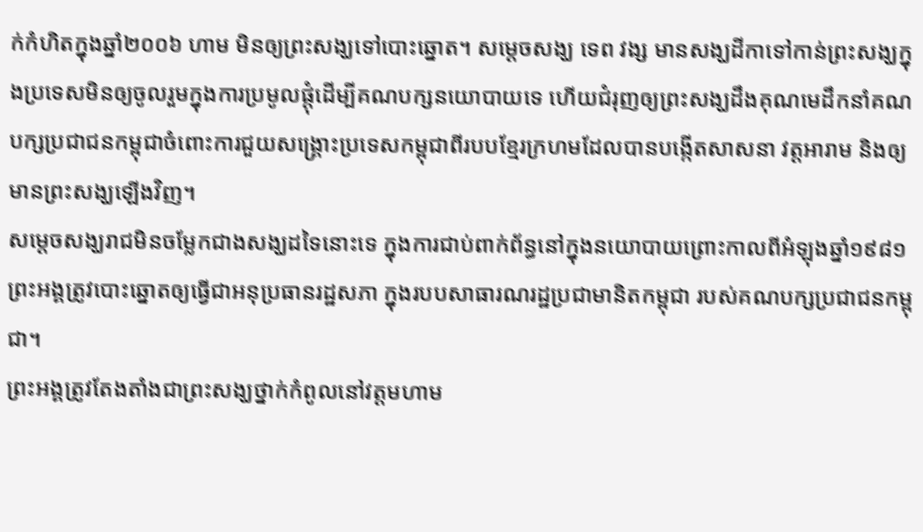ក់កំហិតក្នុងឆ្នាំ២០០៦ ហាម មិនឲ្យព្រះសង្ឃទៅបោះឆ្នោត។ សម្តេចសង្ឃ ទេព វង្ស មានសង្ឃដីកាទៅកាន់ព្រះសង្ឃក្នុងប្រទេសមិនឲ្យចូលរួមក្នុងការប្រមូលផ្តុំដើម្បីគណបក្សនយោបាយទេ ហើយជំរុញឲ្យព្រះសង្ឃដឹងគុណមេដឹកនាំគណបក្សប្រជាជនកម្ពុជាចំពោះការជួយសង្គ្រោះប្រទេសកម្ពុជាពីរបបខ្មែរក្រហមដែលបានបង្កើតសាសនា វត្តអារាម និងឲ្យមានព្រះសង្ឃឡើងវិញ។
សម្តេចសង្ឃរាជមិនចម្លែកជាងសង្ឃដទៃនោះទេ ក្នុងការជាប់ពាក់ព័ន្ធនៅក្នុងនយោបាយព្រោះកាលពីអំឡុងឆ្នាំ១៩៨១ ព្រះអង្គត្រូវបោះឆ្នោតឲ្យធ្វើជាអនុប្រធានរដ្ឋសភា ក្នុងរបបសាធារណរដ្ឋប្រជាមានិតកម្ពុជា របស់គណបក្សប្រជាជនកម្ពុជា។
ព្រះអង្គត្រូវតែងតាំងជាព្រះសង្ឃថ្នាក់កំពូលនៅវត្តមហាម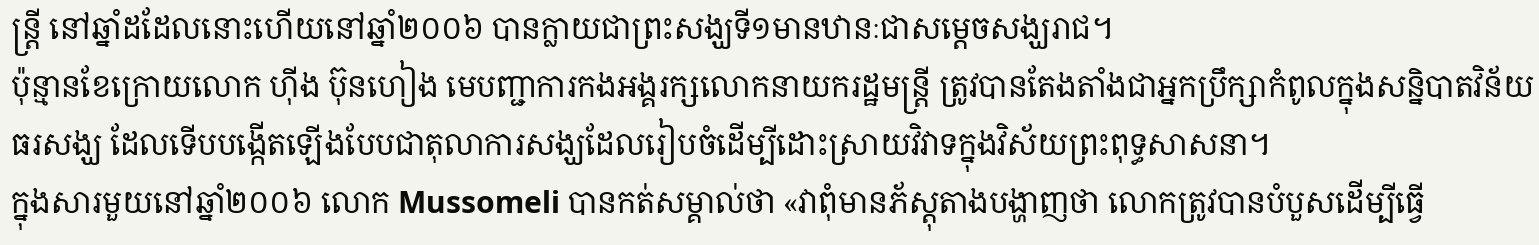ន្រ្តី នៅឆ្នាំដដែលនោះហើយនៅឆ្នាំ២០០៦ បានក្លាយជាព្រះសង្ឃទី១មានឋានៈជាសម្តេចសង្ឃរាជ។
ប៉ុន្មានខែក្រោយលោក ហ៊ីង ប៊ុនហៀង មេបញ្ជាការកងអង្គរក្សលោកនាយករដ្ឋមន្រ្តី ត្រូវបានតែងតាំងជាអ្នកប្រឹក្សាកំពូលក្នុងសន្និបាតវិន័យធរសង្ឃ ដែលទើបបង្កើតឡើងបែបជាតុលាការសង្ឃដែលរៀបចំដើម្បីដោះស្រាយវិវាទក្នុងវិស័យព្រះពុទ្ធសាសនា។
ក្នុងសារមួយនៅឆ្នាំ២០០៦ លោក Mussomeli បានកត់សម្គាល់ថា «វាពុំមានភ័ស្តុតាងបង្ហាញថា លោកត្រូវបានបំបួសដើម្បីធ្វើ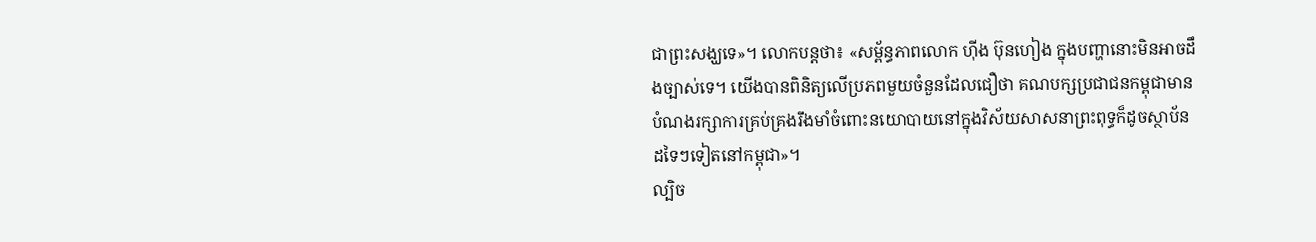ជាព្រះសង្ឃទេ»។ លោកបន្តថា៖ «សម្ព័ន្ធភាពលោក ហ៊ីង ប៊ុនហៀង ក្នុងបញ្ហានោះមិនអាចដឹងច្បាស់ទេ។ យើងបានពិនិត្យលើប្រភពមួយចំនួនដែលជឿថា គណបក្សប្រជាជនកម្ពុជាមានបំណងរក្សាការគ្រប់គ្រងរឹងមាំចំពោះនយោបាយនៅក្នុងវិស័យសាសនាព្រះពុទ្ធក៏ដូចស្ថាប័នដទៃៗទៀតនៅកម្ពុជា»។
ល្បិច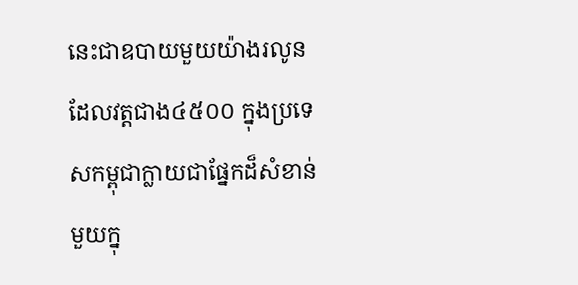នេះជាឧបាយមួយយ៉ាងរលូនដែលវត្តជាង៤៥០០ ក្នុងប្រទេសកម្ពុជាក្លាយជាផ្នែកដ៏សំខាន់មួយក្នុ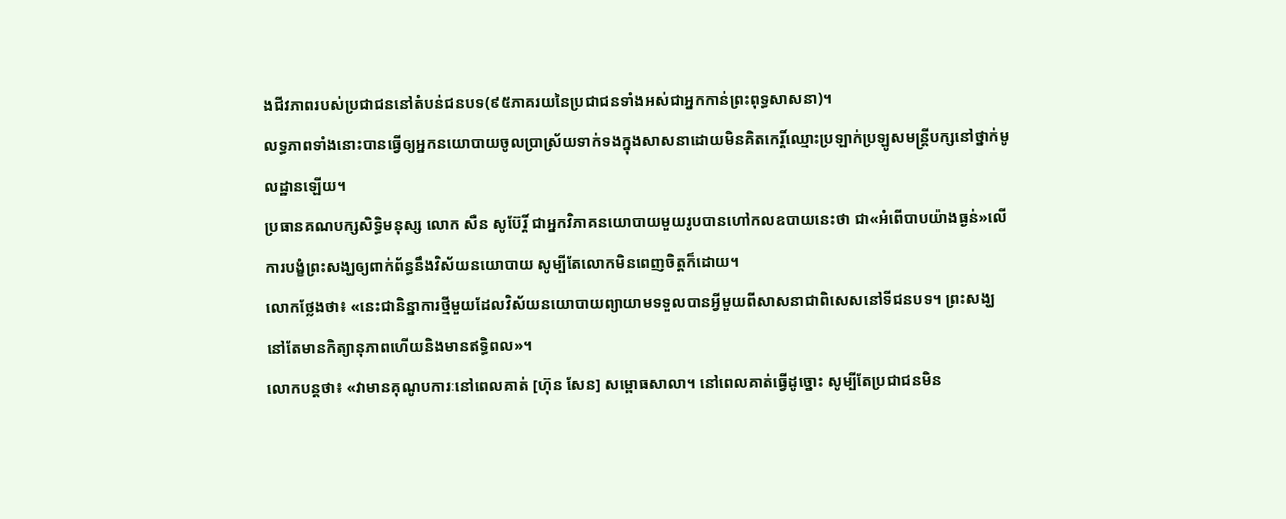ងជីវភាពរបស់ប្រជាជននៅតំបន់ជនបទ(៩៥ភាគរយនៃប្រជាជនទាំងអស់ជាអ្នកកាន់ព្រះពុទ្ធសាសនា)។
លទ្ធភាពទាំងនោះបានធ្វើឲ្យអ្នកនយោបាយចូលប្រាស្រ័យទាក់ទងក្នុងសាសនាដោយមិនគិតកេរ្តិ៍ឈ្មោះប្រឡាក់ប្រឡូសមន្រ្តីបក្សនៅថ្នាក់មូលដ្ឋានឡើយ។
ប្រធានគណបក្សសិទ្ធិមនុស្ស លោក សឺន សូប៊ែរ្តិ៍ ជាអ្នកវិភាគនយោបាយមួយរូបបានហៅកលឧបាយនេះថា ជា«អំពើបាបយ៉ាងធ្ងន់»លើការបង្ខំព្រះសង្ឃឲ្យពាក់ព័ន្ធនឹងវិស័យនយោបាយ សូម្បីតែលោកមិនពេញចិត្តក៏ដោយ។
លោកថ្លែងថា៖ «នេះជានិន្នាការថ្មីមួយដែលវិស័យនយោបាយព្យាយាមទទួលបានអ្វីមួយពីសាសនាជាពិសេសនៅទីជនបទ។ ព្រះសង្ឃនៅតែមានកិត្យានុភាពហើយនិងមានឥទ្ធិពល»។
លោកបន្តថា៖ «វាមានគុណូបការៈនៅពេលគាត់ [ហ៊ុន សែន] សម្ពោធសាលា។ នៅពេលគាត់ធ្វើដូច្នោះ សូម្បីតែប្រជាជនមិន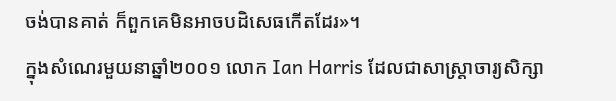ចង់បានគាត់ ក៏ពួកគេមិនអាចបដិសេធកើតដែរ»។
ក្នុងសំណេរមួយនាឆ្នាំ២០០១ លោក Ian Harris ដែលជាសាស្រ្តាចារ្យសិក្សា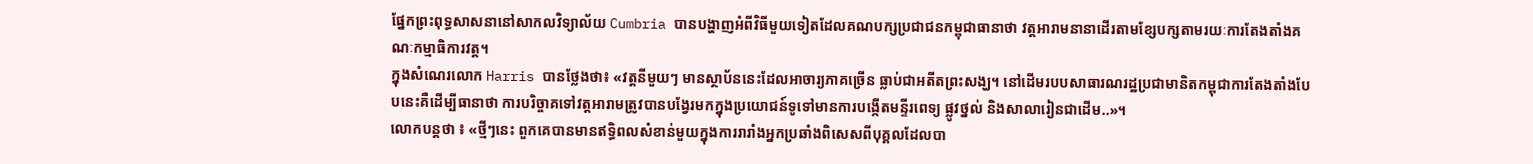ផ្នែកព្រះពុទ្ធសាសនានៅសាកលវិទ្យាល័យ Cumbria បានបង្ហាញអំពីវិធីមួយទៀតដែលគណបក្សប្រជាជនកម្ពុជាធានាថា វត្តអារាមនានាដើរតាមខ្សែបក្សតាមរយៈការតែងតាំងគណៈកម្មាធិការវត្ត។
ក្នុងសំណេរលោក Harris បានថ្លែងថា៖ «វត្តនីមួយៗ មានស្ថាប័ននេះដែលអាចារ្យភាគច្រើន ធ្លាប់ជាអតីតព្រះសង្ឃ។ នៅដើមរបបសាធារណរដ្ឋប្រជាមានិតកម្ពុជាការតែងតាំងបែបនេះគឺដើម្បីធានាថា ការបរិច្ចាគទៅវត្តអារាមត្រូវបានបង្វែរមកក្នុងប្រយោជន៍ទូទៅមានការបង្កើតមន្ទីរពេទ្យ ផ្លូវថ្នល់ និងសាលារៀនជាដើម..»។
លោកបន្តថា ៖ «ថ្មីៗនេះ ពួកគេបានមានឥទ្ធិពលសំខាន់មួយក្នុងការរារាំងអ្នកប្រឆាំងពិសេសពីបុគ្គលដែលបា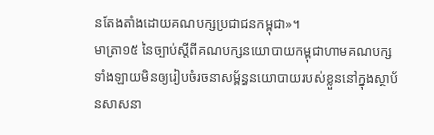នតែងតាំងដោយគណបក្សប្រជាជនកម្ពុជា»។
មាត្រា១៥ នៃច្បាប់ស្តីពីគណបក្សនយោបាយកម្ពុជាហាមគណបក្សទាំងឡាយមិនឲ្យរៀបចំរចនាសម្ព័ន្ធនយោបាយរបស់ខ្លួននៅក្នុងស្ថាប័នសាសនា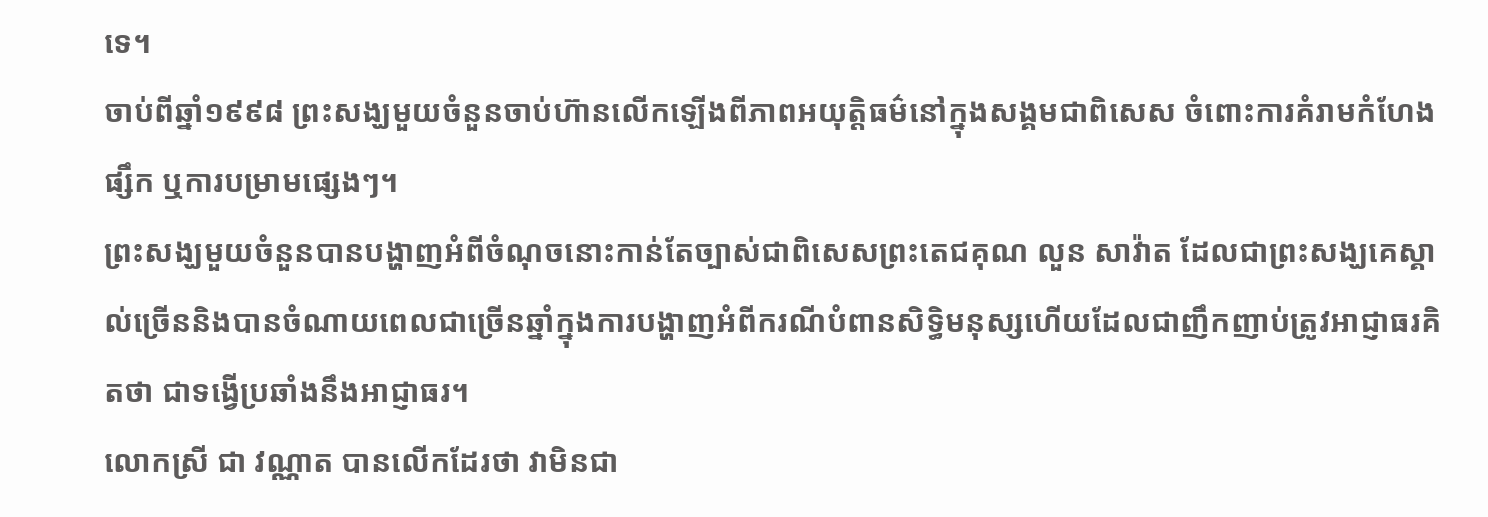ទេ។
ចាប់ពីឆ្នាំ១៩៩៨ ព្រះសង្ឃមួយចំនួនចាប់ហ៊ានលើកឡើងពីភាពអយុត្តិធម៌នៅក្នុងសង្គមជាពិសេស ចំពោះការគំរាមកំហែងផ្សឹក ឬការបម្រាមផ្សេងៗ។
ព្រះសង្ឃមួយចំនួនបានបង្ហាញអំពីចំណុចនោះកាន់តែច្បាស់ជាពិសេសព្រះតេជគុណ លួន សាវ៉ាត ដែលជាព្រះសង្ឃគេស្គាល់ច្រើននិងបានចំណាយពេលជាច្រើនឆ្នាំក្នុងការបង្ហាញអំពីករណីបំពានសិទ្ធិមនុស្សហើយដែលជាញឹកញាប់ត្រូវអាជ្ញាធរគិតថា ជាទង្វើប្រឆាំងនឹងអាជ្ញាធរ។
លោកស្រី ជា វណ្ណាត បានលើកដែរថា វាមិនជា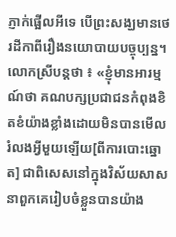ភ្ញាក់ផ្អើលអីទេ បើព្រះសង្ឃមានថេរដីកាពីរឿងនយោបាយបច្ចុប្បន្ន។
លោកស្រីបន្តថា ៖ «ខ្ញុំមានអារម្មណ៍ថា គណបក្សប្រជាជនកំពុងខិតខំយ៉ាងខ្លាំងដោយមិនបានមើលរំលងអ្វីមួយឡើយ[ពីការបោះឆ្នោត] ជាពិសេសនៅក្នុងវិស័យសាសនាពួកគេរៀបចំខ្លួនបានយ៉ាង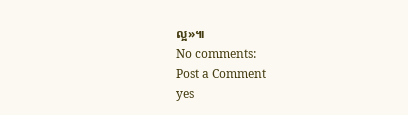ល្អ»៕
No comments:
Post a Comment
yes